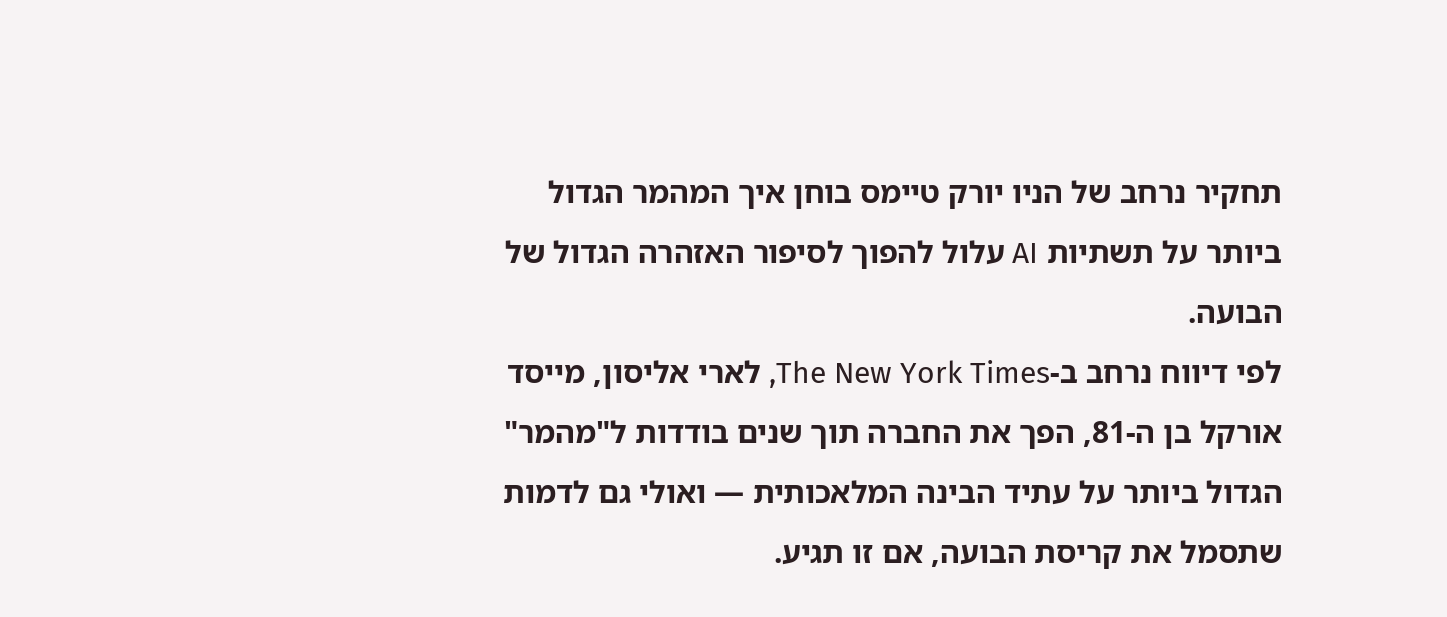תחקיר נרחב של הניו יורק טיימס בוחן איך המהמר הגדול ביותר על תשתיות AI עלול להפוך לסיפור האזהרה הגדול של הבועה.
לפי דיווח נרחב ב-The New York Times, לארי אליסון, מייסד אורקל בן ה-81, הפך את החברה תוך שנים בודדות ל"מהמר" הגדול ביותר על עתיד הבינה המלאכותית — ואולי גם לדמות שתסמל את קריסת הבועה, אם זו תגיע.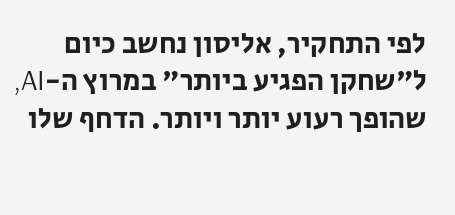לפי התחקיר, אליסון נחשב כיום ל"שחקן הפגיע ביותר" במרוץ ה-AI, שהופך רעוע יותר ויותר. הדחף שלו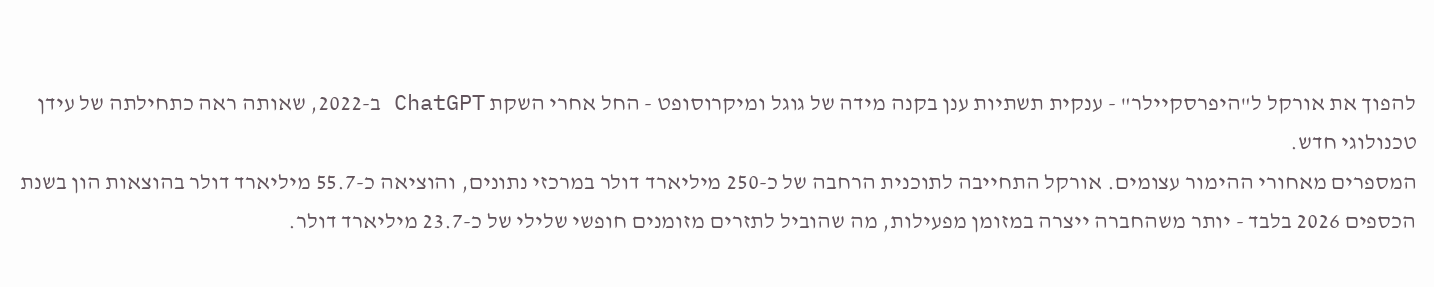להפוך את אורקל ל"היפרסקיילר" - ענקית תשתיות ענן בקנה מידה של גוגל ומיקרוסופט - החל אחרי השקת ChatGPT ב-2022, שאותה ראה כתחילתה של עידן טכנולוגי חדש.
המספרים מאחורי ההימור עצומים. אורקל התחייבה לתוכנית הרחבה של כ-250 מיליארד דולר במרכזי נתונים, והוציאה כ-55.7 מיליארד דולר בהוצאות הון בשנת הכספים 2026 בלבד - יותר משהחברה ייצרה במזומן מפעילות, מה שהוביל לתזרים מזומנים חופשי שלילי של כ-23.7 מיליארד דולר.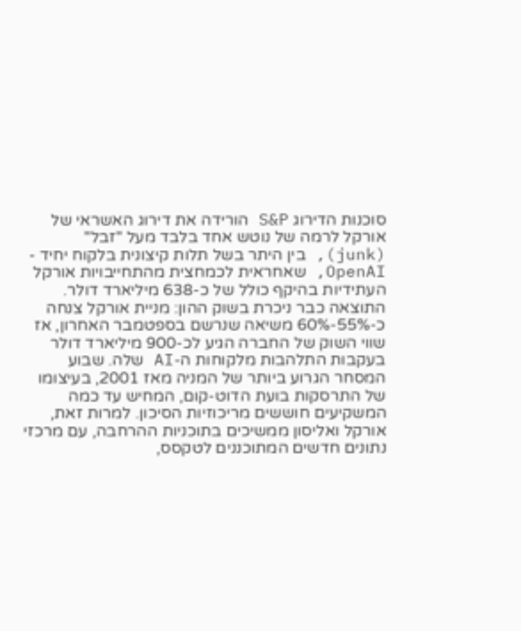סוכנות הדירוג S&P הורידה את דירוג האשראי של אורקל לרמה של נוטש אחד בלבד מעל "זבל" (junk), בין היתר בשל תלות קיצונית בלקוח יחיד - OpenAI, שאחראית לכמחצית מהתחייבויות אורקל העתידיות בהיקף כולל של כ-638 מיליארד דולר.
התוצאה כבר ניכרת בשוק ההון: מניית אורקל צנחה כ-55%-60% משיאה שנרשם בספטמבר האחרון, אז שווי השוק של החברה הגיע לכ-900 מיליארד דולר בעקבות התלהבות מלקוחות ה-AI שלה. שבוע המסחר הגרוע ביותר של המניה מאז 2001, בעיצומו של התרסקות בועת הדוט-קום, המחיש עד כמה המשקיעים חוששים מריכוזיות הסיכון. למרות זאת, אורקל ואליסון ממשיכים בתוכניות ההרחבה, עם מרכזי נתונים חדשים המתוכננים לטקסס,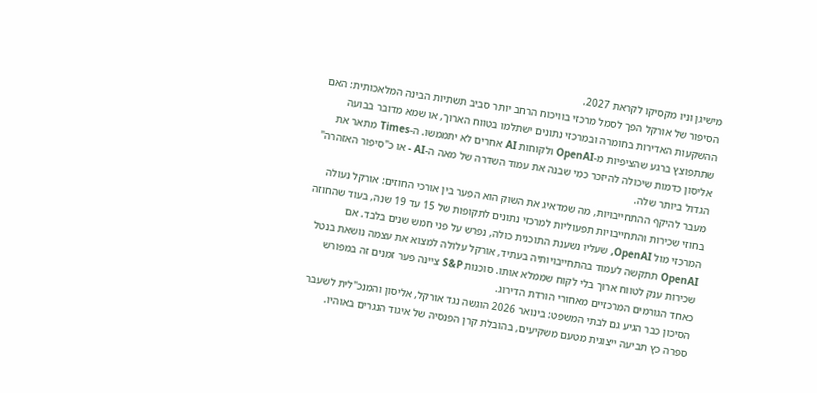מישיגן וניו מקסיקו לקראת 2027.
הסיפור של אורקל הפך לסמל מרכזי בוויכוח הרחב יותר סביב תשתיות הבינה המלאכותית: האם ההשקעות האדירות בחומרה ובמרכזי נתונים ישתלמו בטווח הארוך, או שמא מדובר בבועה שתתפוצץ ברגע שהציפיות מ-OpenAI ולקוחות AI אחרים לא יתממשו. ה-Times מתאר את אליסון כדמות שיכולה להיזכר כמי שבנה את עמוד השדרה של מאה ה-AI - או כ"סיפור האזהרה" הגדול ביותר שלה.
מעבר להיקף ההתחייבויות, מה שמדאיג את השוק הוא הפער בין אורכי החוזים: אורקל נעולה בחוזי שכירות והתחייבויות תפעוליות למרכזי נתונים לתקופות של 15 עד 19 שנה, בעוד שהחוזה המרכזי מול OpenAI, שעליו נשענת התוכנית כולה, נפרש על פני חמש שנים בלבד. אם OpenAI תתקשה לעמוד בהתחייבויותיה בעתיד, אורקל עלולה למצוא את עצמה נושאת בנטל שכירות ענק לטווח ארוך בלי לקוח שממלא אותו. סוכנות S&P ציינה פער זמנים זה במפורש כאחד הגורמים המרכזיים מאחורי הורדת הדירוג.
הסיכון כבר הגיע גם לבתי המשפט: בינואר 2026 הוגשה נגד אורקל, אליסון והמנכ"לית לשעבר ספרה כץ תביעה ייצוגית מטעם משקיעים, בהובלת קרן הפנסיה של איגוד הנגרים באוהיו.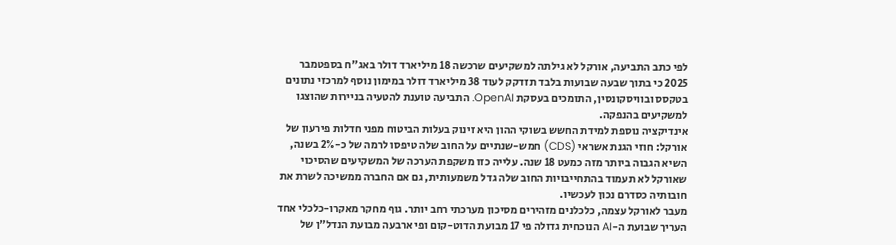לפי כתב התביעה, אורקל לא גילתה למשקיעים שרכשה 18 מיליארד דולר באג"ח בספטמבר 2025 כי בתוך שבעה שבועות בלבד תזדקק לעוד 38 מיליארד דולר במימון נוסף למרכזי נתונים בטקסס ובוויסקונסין, התומכים בעסקת OpenAI. התביעה טוענת להטעיה בניירות שהוצגו למשקיעים בהנפקה.
אינדיקציה נוספת למידת החשש בשוקי ההון היא זינוק בעלות הביטוח מפני חדלות פירעון של אורקל: חוזי הגנת אשראי (CDS) חמש-שנתיים על החוב שלה טיפסו לרמה של כ-2% בשנה, השיא הגבוה ביותר מזה כמעט 18 שנה. עלייה כזו משקפת הערכה של המשקיעים שהסיכוי שאורקל לא תעמוד בהתחייבויות החוב שלה גדל משמעותית, גם אם החברה ממשיכה לשרת את חובותיה כסדרם נכון לעכשיו.
מעבר לאורקל עצמה, כלכלנים מזהירים מסיכון מערכתי רחב יותר. גוף מחקר מאקרו-כלכלי אחד העריך שבועת ה-AI הנוכחית גדולה פי 17 מבועת הדוט-קום ופי ארבעה מבועת הנדל"ן של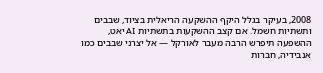2008, בעיקר בגלל היקף ההשקעה הריאלית בציוד, שבבים ותשתיות חשמל. אם קצב ההשקעות בתשתיות AI יאט, ההשפעה תיפרש הרבה מעבר לאורקל — אל יצרני שבבים כמו אנבידיה, חברות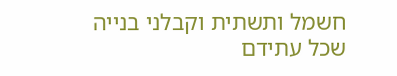חשמל ותשתית וקבלני בנייה שכל עתידם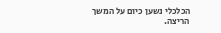הכלכלי נשען כיום על המשך הריצה.